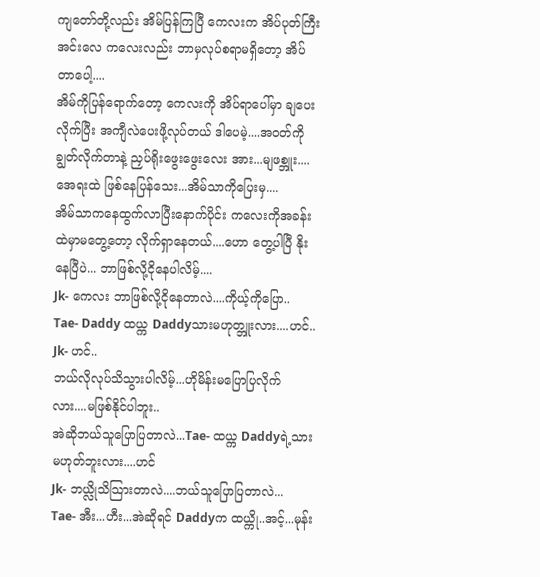ကျတော်တို့လည်း အိမ်ပြန်ကြပြီ ကေလးက အိပ်ပုတ်ကြီး အင်းလေ ကလေးလည်း ဘာမှလုပ်စရာမရှိတော့ အိပ်တာပေါ့....
အိမ်ကိုပြန်ရောက်တော့ ကေလးကို အိပ်ရာပေါ်မှာ ချပေးလိုက်ပြီး အကျီလဲပေးဖို့လုပ်တယ် ဒါပေမဲ့....အဝတ်ကိုချွတ်လိုက်တာနဲ့ ညှပ်ရိုးဖွေးဖွေးလေး အား...မျဖစ္ဘူး....အေရးထဲ ဖြစ်နေပြန်သေး...အိမ်သာကိုပြေးမှ....
အိမ်သာကနေထွက်လာပြီးနောက်ပိုင်း ကလေးကိုအခန်းထဲမှာမတွေ့တော့ လိုက်ရှာနေတယ်....ဟော တွေ့ပါပြီ နိုးနေပြီပဲ... ဘာဖြစ်လို့ငိုနေပါလိမ့်....
Jk- ကေလး ဘာဖြစ်လို့ငိုနေတာလဲ....ကိုယ့်ကိုပြော..
Tae- Daddy ထယ္က Daddyသားမဟုတ္ဘူးလား....ဟင်..
Jk- ဟင်..
ဘယ်လိုလုပ်သိသွားပါလိမ့်...ဟိုမိန်းမပြောပြလိုက်လား....မဖြစ်နိုင်ပါဘူး..
အဲဆိုဘယ်သူပြောပြတာလဲ...Tae- ထယ္က Daddyရဲ့သားမဟုတ်ဘူးလား....ဟင်
Jk- ဘယ္လိုသိသြားတာလဲ....ဘယ်သူပြောပြတာလဲ...
Tae- အီး...ဟီး...အဲဆိုရင် Daddyက ထယ္ကို..အင့်...မုန်း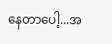နေတာပေါ့...အ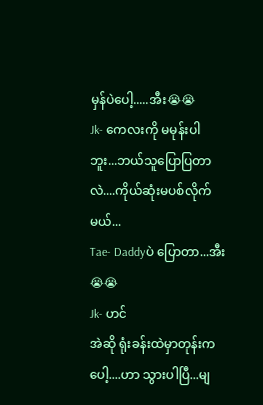မှန်ပဲပေါ့.....အီး😭😭
Jk- ကေလးကို မမုန်းပါဘူး...ဘယ်သူပြောပြတာလဲ....ကိုယ်ဆုံးမပစ်လိုက်မယ်...
Tae- Daddyပဲ ပြောတာ...အီး😭😭
Jk- ဟင်
အဲဆို ရုံးခန်းထဲမှာတုန်းကပေါ့....ဟာ သွားပါပြီ...မျ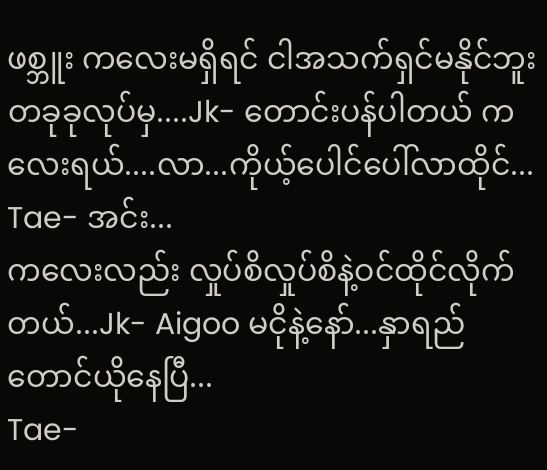ဖစ္ဘူး ကလေးမရှိရင် ငါအသက်ရှင်မနိုင်ဘူး တခုခုလုပ်မှ....Jk- တောင်းပန်ပါတယ် ကလေးရယ်....လာ...ကိုယ့်ပေါင်ပေါ်လာထိုင်...
Tae- အင်း...
ကလေးလည်း လှုပ်စိလှုပ်စိနဲ့ဝင်ထိုင်လိုက်တယ်...Jk- Aigoo မငိုနဲ့နော်...နှာရည်တောင်ယိုနေပြီ...
Tae-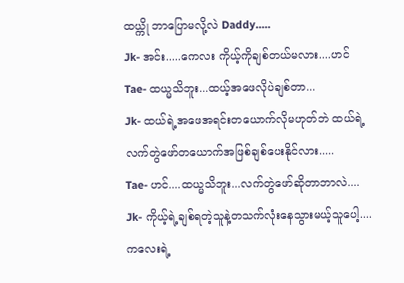ထယ္ကို ဘာပြောမလို့လဲ Daddy.....
Jk- အင်း.....ကေလး ကိုယ့်ကိုချစ်တယ်မလား....ဟင်
Tae- ထယ္မသိဘူး...ထယ့်အဖေလိုပဲချစ်တာ...
Jk- ထယ်ရဲ့အဖေအရင်းတယောက်လိုမဟုတ်ဘဲ ထယ်ရဲ့လက်တွဲဖော်တယောက်အဖြစ်ချစ်ပေးနိုင်လား.....
Tae- ဟင်....ထယ္မသိဘူး...လက်တွဲဖော်ဆိုတာဘာလဲ....
Jk- ကိုယ့်ရဲ့ချစ်ရတဲ့သူနဲ့တသက်လုံးနေသွားမယ့်သူပေါ့....ကလေးရဲ့